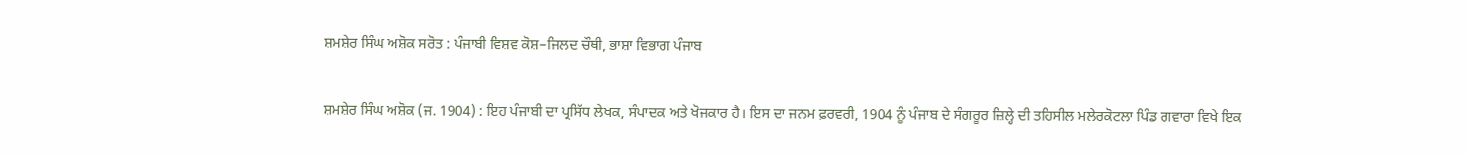ਸ਼ਮਸ਼ੇਰ ਸਿੰਘ ਅਸ਼ੋਕ ਸਰੋਤ : ਪੰਜਾਬੀ ਵਿਸ਼ਵ ਕੋਸ਼–ਜਿਲਦ ਚੌਥੀ, ਭਾਸ਼ਾ ਵਿਭਾਗ ਪੰਜਾਬ

ਸ਼ਮਸ਼ੇਰ ਸਿੰਘ ਅਸ਼ੋਕ (ਜ. 1904) : ਇਹ ਪੰਜਾਬੀ ਦਾ ਪ੍ਰਸਿੱਧ ਲੇਖਕ, ਸੰਪਾਦਕ ਅਤੇ ਖੋਜਕਾਰ ਹੈ। ਇਸ ਦਾ ਜਨਮ ਫ਼ਰਵਰੀ, 1904 ਨੂੰ ਪੰਜਾਬ ਦੇ ਸੰਗਰੂਰ ਜ਼ਿਲ੍ਹੇ ਦੀ ਤਹਿਸੀਲ ਮਲੇਰਕੋਟਲਾ ਪਿੰਡ ਗਵਾਰਾ ਵਿਖੇ ਇਕ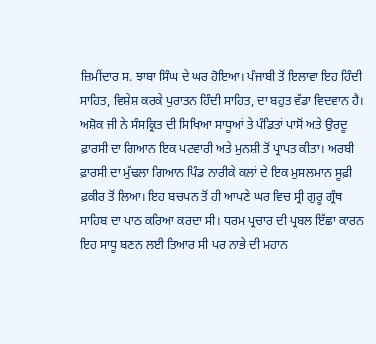ਜ਼ਿਮੀਂਦਾਰ ਸ. ਝਾਬਾ ਸਿੰਘ ਦੇ ਘਰ ਹੋਇਆ। ਪੰਜਾਬੀ ਤੋਂ ਇਲਾਵਾ ਇਹ ਹਿੰਦੀ ਸਾਹਿਤ, ਵਿਸ਼ੇਸ਼ ਕਰਕੇ ਪੁਰਾਤਨ ਹਿੰਦੀ ਸਾਹਿਤ, ਦਾ ਬਹੁਤ ਵੱਡਾ ਵਿਦਵਾਨ ਹੈ। ਅਸ਼ੋਕ ਜੀ ਨੇ ਸੰਸਕ੍ਰਿਤ ਦੀ ਸਿਖਿਆ ਸਾਧੂਆਂ ਤੇ ਪੰਡਿਤਾਂ ਪਾਸੋਂ ਅਤੇ ਉਰਦੂ ਫ਼ਾਰਸੀ ਦਾ ਗਿਆਨ ਇਕ ਪਟਵਾਰੀ ਅਤੇ ਮੁਨਸ਼ੀ ਤੋਂ ਪ੍ਰਾਪਤ ਕੀਤਾ। ਅਰਬੀ ਫ਼ਾਰਸੀ ਦਾ ਮੁੱਢਲਾ ਗਿਆਨ ਪਿੰਡ ਨਾਰੀਕੇ ਕਲਾਂ ਦੇ ਇਕ ਮੁਸਲਮਾਨ ਸੂਫ਼ੀ ਫ਼ਕੀਰ ਤੋਂ ਲਿਆ। ਇਹ ਬਚਪਨ ਤੋਂ ਹੀ ਆਪਣੇ ਘਰ ਵਿਚ ਸ੍ਰੀ ਗੁਰੂ ਗ੍ਰੰਥ ਸਾਹਿਬ ਦਾ ਪਾਠ ਕਰਿਆ ਕਰਦਾ ਸੀ। ਧਰਮ ਪ੍ਰਚਾਰ ਦੀ ਪ੍ਰਬਲ ਇੱਛਾ ਕਾਰਨ ਇਹ ਸਾਧੂ ਬਣਨ ਲਈ ਤਿਆਰ ਸੀ ਪਰ ਨਾਭੇ ਦੀ ਮਹਾਨ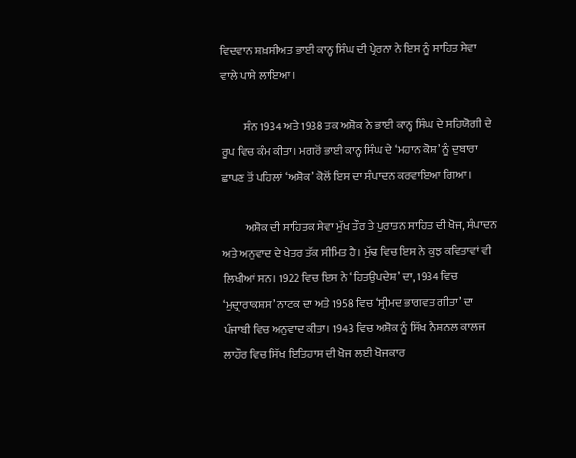ਵਿਦਵਾਨ ਸ਼ਖ਼ਸੀਅਤ ਭਾਈ ਕਾਨ੍ਹ ਸਿੰਘ ਦੀ ਪ੍ਰੇਰਨਾ ਨੇ ਇਸ ਨੂੰ ਸਾਹਿਤ ਸੇਵਾ ਵਾਲੇ ਪਾਸੇ ਲਾਇਆ।

          ਸੰਨ 1934 ਅਤੇ 1938 ਤਕ ਅਸ਼ੋਕ ਨੇ ਭਾਈ ਕਾਨ੍ਹ ਸਿੰਘ ਦੇ ਸਹਿਯੋਗੀ ਦੇ ਰੂਪ ਵਿਚ ਕੰਮ ਕੀਤਾ। ਮਗਰੋਂ ਭਾਈ ਕਾਨ੍ਹ ਸਿੰਘ ਦੇ ‘ਮਹਾਨ ਕੋਸ਼’ ਨੂੰ ਦੁਬਾਰਾ ਛਾਪਣ ਤੋਂ ਪਹਿਲਾਂ ‘ਅਸ਼ੋਕ’ ਕੋਲੋਂ ਇਸ ਦਾ ਸੰਪਾਦਨ ਕਰਵਾਇਆ ਗਿਆ।

          ਅਸ਼ੋਕ ਦੀ ਸਾਹਿਤਕ ਸੇਵਾ ਮੁੱਖ ਤੌਰ ਤੇ ਪੁਰਾਤਨ ਸਾਹਿਤ ਦੀ ਖੋਜ, ਸੰਪਾਦਨ ਅਤੇ ਅਨੁਵਾਦ ਦੇ ਖੇਤਰ ਤੱਕ ਸੀਮਿਤ ਹੈ। ਮੁੱਢ ਵਿਚ ਇਸ ਨੇ ਕੁਝ ਕਵਿਤਾਵਾਂ ਵੀ ਲਿਖੀਆਂ ਸਨ। 1922 ਵਿਚ ਇਸ ਨੇ ‘ਹਿਤਉਪਦੇਸ਼’ ਦਾ, 1934 ਵਿਚ ‘ਮੁਦ੍ਰਾਰਾਕਸ਼ਸ’ ਨਾਟਕ ਦਾ ਅਤੇ 1958 ਵਿਚ ‘ਸ੍ਰੀਮਦ ਭਾਗਵਤ ਗੀਤਾ’ ਦਾ ਪੰਜਾਬੀ ਵਿਚ ਅਨੁਵਾਦ ਕੀਤਾ। 1943 ਵਿਚ ਅਸ਼ੋਕ ਨੂੰ ਸਿੱਖ ਨੈਸ਼ਨਲ ਕਾਲਜ ਲਾਹੌਰ ਵਿਚ ਸਿੱਖ ਇਤਿਹਾਸ ਦੀ ਖੋਜ ਲਈ ਖੋਜਕਾਰ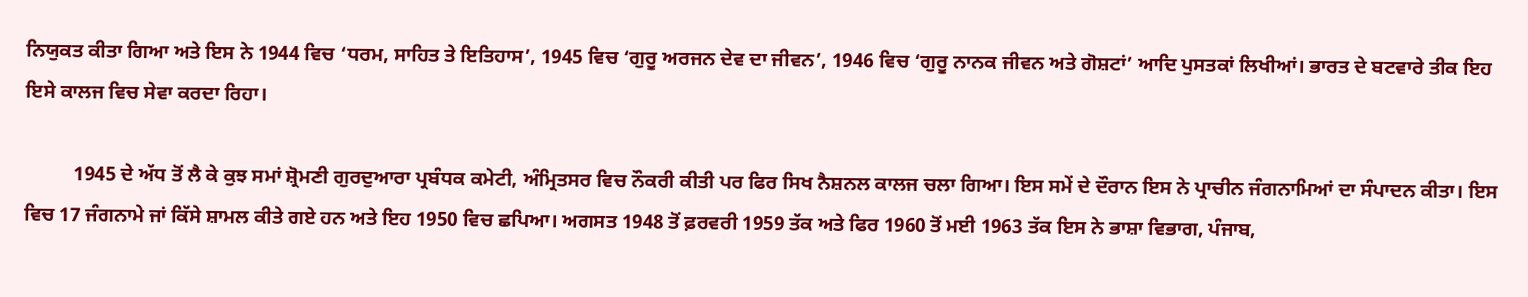ਨਿਯੁਕਤ ਕੀਤਾ ਗਿਆ ਅਤੇ ਇਸ ਨੇ 1944 ਵਿਚ ‘ਧਰਮ, ਸਾਹਿਤ ਤੇ ਇਤਿਹਾਸ’, 1945 ਵਿਚ ‘ਗੁਰੂ ਅਰਜਨ ਦੇਵ ਦਾ ਜੀਵਨ’, 1946 ਵਿਚ ‘ਗੁਰੂ ਨਾਨਕ ਜੀਵਨ ਅਤੇ ਗੋਸ਼ਟਾਂ’ ਆਦਿ ਪੁਸਤਕਾਂ ਲਿਖੀਆਂ। ਭਾਰਤ ਦੇ ਬਟਵਾਰੇ ਤੀਕ ਇਹ ਇਸੇ ਕਾਲਜ ਵਿਚ ਸੇਵਾ ਕਰਦਾ ਰਿਹਾ।

          1945 ਦੇ ਅੱਧ ਤੋਂ ਲੈ ਕੇ ਕੁਝ ਸਮਾਂ ਸ਼੍ਰੋਮਣੀ ਗੁਰਦੁਆਰਾ ਪ੍ਰਬੰਧਕ ਕਮੇਟੀ, ਅੰਮ੍ਰਿਤਸਰ ਵਿਚ ਨੌਕਰੀ ਕੀਤੀ ਪਰ ਫਿਰ ਸਿਖ ਨੈਸ਼ਨਲ ਕਾਲਜ ਚਲਾ ਗਿਆ। ਇਸ ਸਮੇਂ ਦੇ ਦੌਰਾਨ ਇਸ ਨੇ ਪ੍ਰਾਚੀਨ ਜੰਗਨਾਮਿਆਂ ਦਾ ਸੰਪਾਦਨ ਕੀਤਾ। ਇਸ ਵਿਚ 17 ਜੰਗਨਾਮੇ ਜਾਂ ਕਿੱਸੇ ਸ਼ਾਮਲ ਕੀਤੇ ਗਏ ਹਨ ਅਤੇ ਇਹ 1950 ਵਿਚ ਛਪਿਆ। ਅਗਸਤ 1948 ਤੋਂ ਫ਼ਰਵਰੀ 1959 ਤੱਕ ਅਤੇ ਫਿਰ 1960 ਤੋਂ ਮਈ 1963 ਤੱਕ ਇਸ ਨੇ ਭਾਸ਼ਾ ਵਿਭਾਗ, ਪੰਜਾਬ,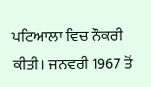ਪਟਿਆਲਾ ਵਿਚ ਨੌਕਰੀ ਕੀਤੀ। ਜਨਵਰੀ 1967 ਤੋਂ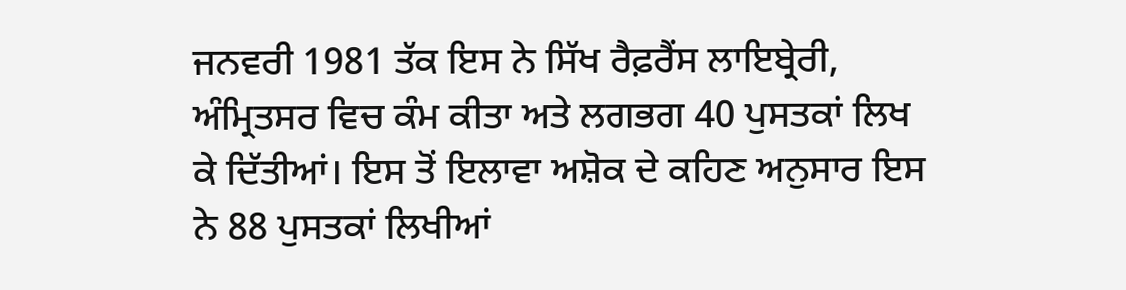ਜਨਵਰੀ 1981 ਤੱਕ ਇਸ ਨੇ ਸਿੱਖ ਰੈਫ਼ਰੈਂਸ ਲਾਇਬ੍ਰੇਰੀ, ਅੰਮ੍ਰਿਤਸਰ ਵਿਚ ਕੰਮ ਕੀਤਾ ਅਤੇ ਲਗਭਗ 40 ਪੁਸਤਕਾਂ ਲਿਖ ਕੇ ਦਿੱਤੀਆਂ। ਇਸ ਤੋਂ ਇਲਾਵਾ ਅਸ਼ੋਕ ਦੇ ਕਹਿਣ ਅਨੁਸਾਰ ਇਸ ਨੇ 88 ਪੁਸਤਕਾਂ ਲਿਖੀਆਂ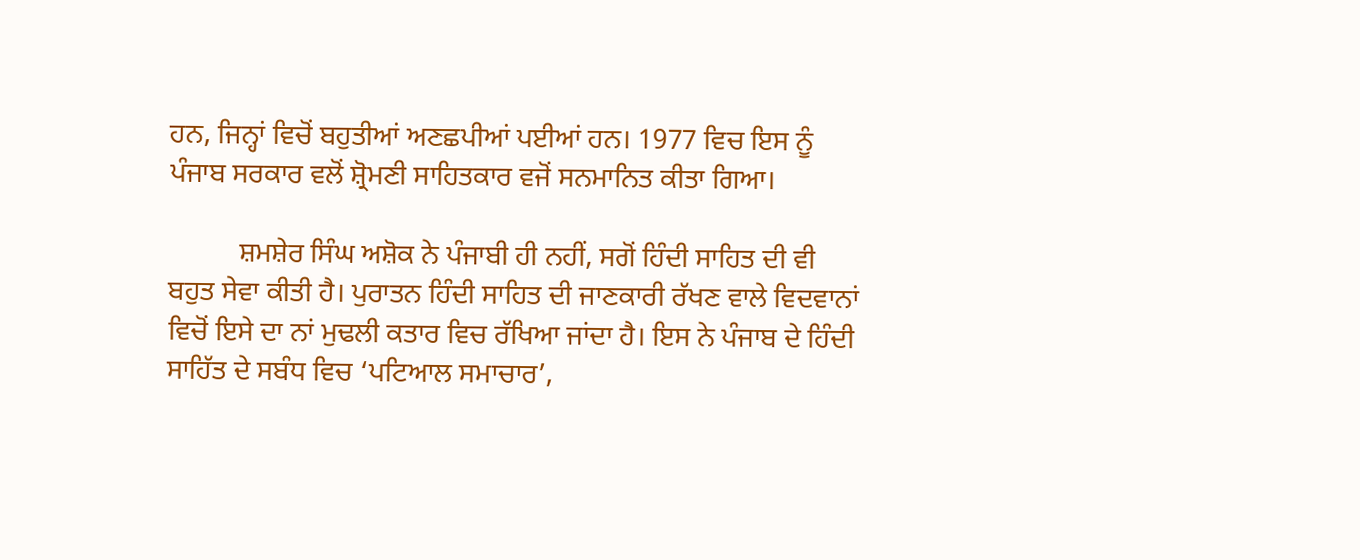ਹਨ, ਜਿਨ੍ਹਾਂ ਵਿਚੋਂ ਬਹੁਤੀਆਂ ਅਣਛਪੀਆਂ ਪਈਆਂ ਹਨ। 1977 ਵਿਚ ਇਸ ਨੂੰ ਪੰਜਾਬ ਸਰਕਾਰ ਵਲੋਂ ਸ਼੍ਰੋਮਣੀ ਸਾਹਿਤਕਾਰ ਵਜੋਂ ਸਨਮਾਨਿਤ ਕੀਤਾ ਗਿਆ।

          ਸ਼ਮਸ਼ੇਰ ਸਿੰਘ ਅਸ਼ੋਕ ਨੇ ਪੰਜਾਬੀ ਹੀ ਨਹੀਂ, ਸਗੋਂ ਹਿੰਦੀ ਸਾਹਿਤ ਦੀ ਵੀ ਬਹੁਤ ਸੇਵਾ ਕੀਤੀ ਹੈ। ਪੁਰਾਤਨ ਹਿੰਦੀ ਸਾਹਿਤ ਦੀ ਜਾਣਕਾਰੀ ਰੱਖਣ ਵਾਲੇ ਵਿਦਵਾਨਾਂ ਵਿਚੋਂ ਇਸੇ ਦਾ ਨਾਂ ਮੁਢਲੀ ਕਤਾਰ ਵਿਚ ਰੱਖਿਆ ਜਾਂਦਾ ਹੈ। ਇਸ ਨੇ ਪੰਜਾਬ ਦੇ ਹਿੰਦੀ ਸਾਹਿੱਤ ਦੇ ਸਬੰਧ ਵਿਚ ‘ਪਟਿਆਲ ਸਮਾਚਾਰ’,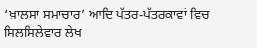‘ਖ਼ਾਲਸਾ ਸਮਾਚਾਰ’ ਆਦਿ ਪੱਤਰ-ਪੱਤਰਕਾਵਾਂ ਵਿਚ ਸਿਲਸਿਲੇਵਾਰ ਲੇਖ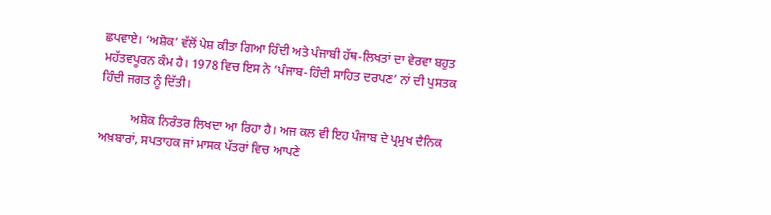ਛਪਵਾਏ। ‘ਅਸ਼ੋਕ’ ਵੱਲੋਂ ਪੇਸ਼ ਕੀਤਾ ਗਿਆ ਹਿੰਦੀ ਅਤੇ ਪੰਜਾਬੀ ਹੱਥ-ਲਿਖਤਾਂ ਦਾ ਵੇਰਵਾ ਬਹੁਤ ਮਹੱਤਵਪੂਰਨ ਕੰਮ ਹੈ। 1978 ਵਿਚ ਇਸ ਨੇ ‘ਪੰਜਾਬ-ਹਿੰਦੀ ਸਾਹਿਤ ਦਰਪਣ’ ਨਾਂ ਦੀ ਪੁਸਤਕ ਹਿੰਦੀ ਜਗਤ ਨੂੰ ਦਿੱਤੀ।

          ਅਸ਼ੋਕ ਨਿਰੰਤਰ ਲਿਖਦਾ ਆ ਰਿਹਾ ਹੈ। ਅਜ ਕਲ ਵੀ ਇਹ ਪੰਜਾਬ ਦੇ ਪ੍ਰਮੁਖ ਦੈਨਿਕ ਅਖ਼ਬਾਰਾਂ, ਸਪਤਾਹਕ ਜਾਂ ਮਾਸਕ ਪੱਤਰਾਂ ਵਿਚ ਆਪਣੇ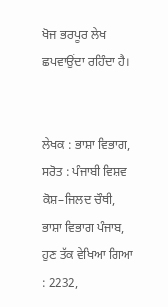ਖੋਜ ਭਰਪੂਰ ਲੇਖ ਛਪਵਾਉਂਦਾ ਰਹਿੰਦਾ ਹੈ।


ਲੇਖਕ : ਭਾਸ਼ਾ ਵਿਭਾਗ,
ਸਰੋਤ : ਪੰਜਾਬੀ ਵਿਸ਼ਵ ਕੋਸ਼–ਜਿਲਦ ਚੌਥੀ, ਭਾਸ਼ਾ ਵਿਭਾਗ ਪੰਜਾਬ, ਹੁਣ ਤੱਕ ਵੇਖਿਆ ਗਿਆ : 2232,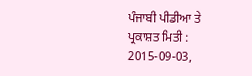ਪੰਜਾਬੀ ਪੀਡੀਆ ਤੇ ਪ੍ਰਕਾਸ਼ਤ ਮਿਤੀ : 2015-09-03,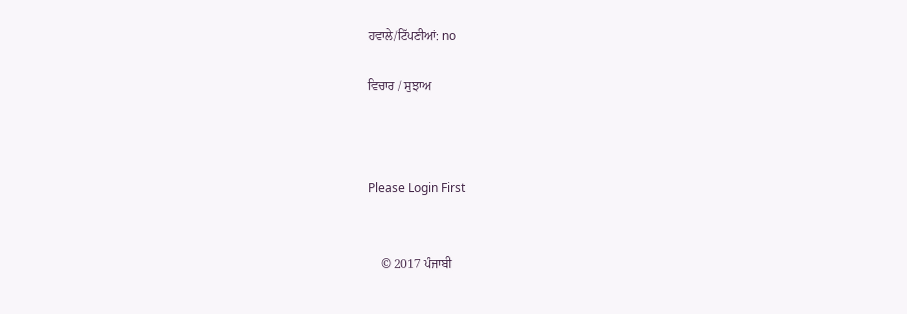ਹਵਾਲੇ/ਟਿੱਪਣੀਆਂ: no

ਵਿਚਾਰ / ਸੁਝਾਅ



Please Login First


    © 2017 ਪੰਜਾਬੀ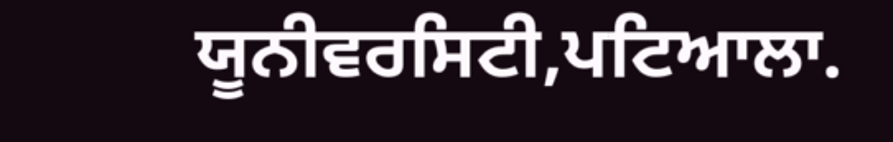ਯੂਨੀਵਰਸਿਟੀ,ਪਟਿਆਲਾ.